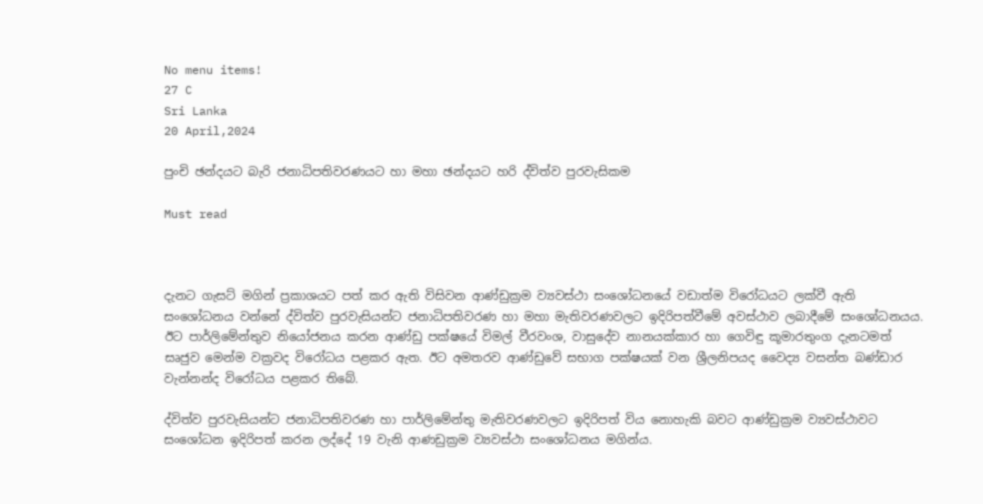No menu items!
27 C
Sri Lanka
20 April,2024

පුංචි ඡන්දයට බැරි ජනාධිපතිවරණයට හා මහා ඡන්දයට හරි ද්විත්ව පුරවැසිකම

Must read



දැනට ගැසට් මගින් ප්‍රකාශයට පත් කර ඇති විසිවන ආණ්ඩුක්‍රම ව්‍යවස්ථා සංශෝධනයේ වඩාත්ම විරෝධයට ලක්වී ඇති සංශෝධනය වන්නේ ද්විත්ව පුරවැසියන්ට ජනාධිපතිවරණ හා මහා මැතිවරණවලට ඉදිරිපත්වීමේ අවස්ථාව ලබාදීමේ සංශෝධනයය. ඊට පාර්ලිමේන්තුව නියෝජනය කරන ආණ්ඩු පක්ෂයේ විමල් වීරවංශ, වාසුදේව නානයක්කාර හා ගෙවිඳු කූමාරතුංග දැනටමත් සෘජුව මෙන්ම වක්‍රවද විරෝධය පළකර ඇත. ඊට අමතරව ආණ්ඩුවේ සභාග පක්ෂයක් වන ශ්‍රීලනිපයද වෛද්‍ය වසන්ත බණ්ඩාර වැන්නන්ද විරෝධය පළකර තිබේ.

ද්විත්ව පුරවැසියන්ට ජනාධිපතිවරණ හා පාර්ලිමේන්තු මැතිවරණවලට ඉදිරිපත් විය නොහැකි බවට ආණ්ඩුක්‍රම ව්‍යවස්ථාවට සංශෝධන ඉදිරිපත් කරන ලද්දේ 19 වැනි ආණඩුක්‍රම ව්‍යවස්ථා සංශෝධනය මගින්ය.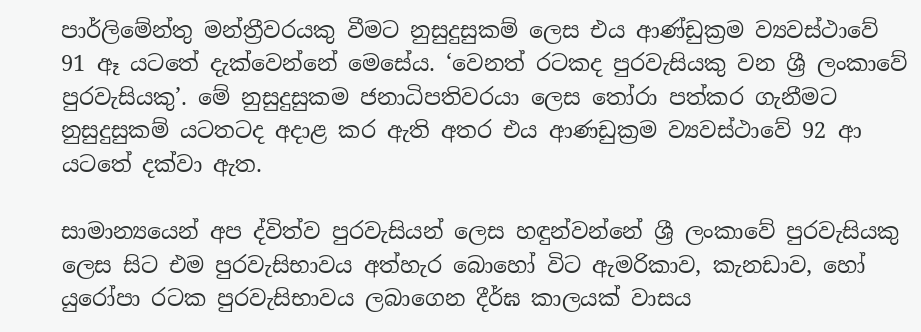පාර්ලිමේන්තු මන්ත්‍රීවරයකු වීමට නුසුදුසුකම් ලෙස එය ආණ්ඩුක්‍රම ව්‍යවස්ථාවේ 91 ඈ යටතේ දැක්වෙන්නේ මෙසේය. ‘වෙනත් රටකද පුරවැසියකු වන ශ්‍රී ලංකාවේ පුරවැසියකු’. මේ නුසුදුසුකම ජනාධිපතිවරයා ලෙස තෝරා පත්කර ගැනීමට නුසුදුසුකම් යටතටද අදාළ කර ඇති අතර එය ආණඩුක්‍රම ව්‍යවස්ථාවේ 92 ආ යටතේ දක්වා ඇත.

සාමාන්‍යයෙන් අප ද්විත්ව පුරවැසියන් ලෙස හඳුන්වන්නේ ශ්‍රී ලංකාවේ පුරවැසියකු ලෙස සිට එම පුරවැසිභාවය අත්හැර බොහෝ විට ඇමරිකාව, කැනඩාව, හෝ යුරෝපා රටක පුරවැසිභාවය ලබාගෙන දීර්ඝ කාලයක් වාසය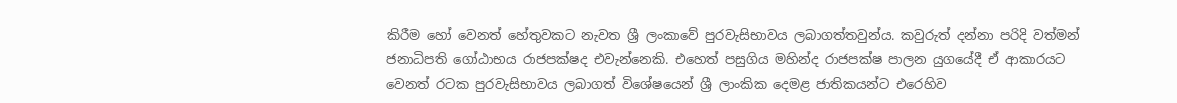කිරීම හෝ වෙනත් හේතුවකට නැවත ශ්‍රී ලංකාවේ පුරවැසිභාවය ලබාගත්තවුන්ය. කවුරුත් දන්නා පරිදි වත්මන් ජනාධිපති ගෝඨාභය රාජපක්ෂද එවැන්නෙකි. එහෙත් පසුගිය මහින්ද රාජපක්ෂ පාලන යුගයේදී ඒ ආකාරයට වෙනත් රටක පුරවැසිභාවය ලබාගත් විශේෂයෙන් ශ්‍රී ලාංකික දෙමළ ජාතිකයන්ට එරෙහිව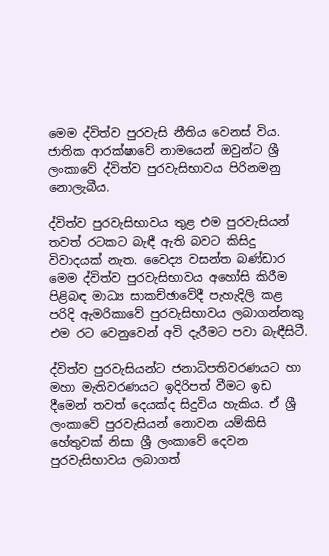මෙම ද්විත්ව පුරවැසි නීතිය වෙනස් විය. ජාතික ආරක්ෂාවේ නාමයෙන් ඔවුන්ට ශ්‍රී ලංකාවේ ද්විත්ව පුරවැසිභාවය පිරිනමනු නොලැබීය.

ද්විත්ව පුරවැසිභාවය තුළ එම පුරවැසියන් තවත් රටකට බැඳී ඇති බවට කිසිදු විවාදයක් නැත. වෛද්‍ය වසන්ත බණ්ඩාර මෙම ද්විත්ව පුරවැසිභාවය අහෝසි කිරීම පිළිබඳ මාධ්‍ය සාකච්ඡාවේදී පැහැදිලි කළ පරිදි ඇමරිකාවේ පුරවැසිභාවය ලබාගන්නකු එම රට වෙනුවෙන් අවි දැරීමට පවා බැඳීසිටී.

ද්විත්ව පුරවැසියන්ට ජනාධිපතිවරණයට හා මහා මැතිවරණයට ඉදිරිපත් වීමට ඉඩ දීමෙන් තවත් දෙයක්ද සිදුවිය හැකිය. ඒ ශ්‍රී ලංකාවේ පුරවැසියන් නොවන යම්කිසි හේතුවක් නිසා ශ්‍රී ලංකාවේ දෙවන පුරවැසිභාවය ලබාගත්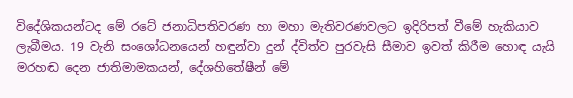විදේශිකයන්ටද මේ රටේ ජනාධිපතිවරණ හා මහා මැතිවරණවලට ඉදිරිපත් වීමේ හැකියාව ලැබීමය. 19 වැනි සංශෝධනයෙන් හඳුන්වා දුන් ද්විත්ව පුරවැසි සීමාව ඉවත් කිරීම හොඳ යැයි මරහඬ දෙන ජාතිමාමකයන්, දේශහිතේෂීන් මේ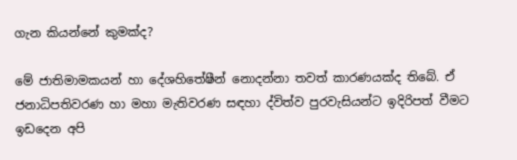ගැන කියන්නේ කුමක්ද?

මේ ජාතිමාමකයන් හා දේශහිතේෂීන් නොදන්නා තවත් කාරණයක්ද තිබේ. ඒ ජනාධිපතිවරණ හා මහා මැතිවරණ සඳහා ද්විත්ව පුරවැසියන්ට ඉදිරිපත් වීමට ඉඩදෙන අපි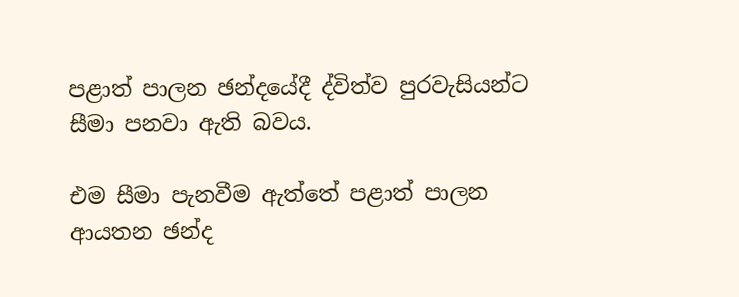පළාත් පාලන ඡන්දයේදී ද්විත්ව පුරවැසියන්ට සීමා පනවා ඇති බවය.

එම සීමා පැනවීම ඇත්තේ පළාත් පාලන ආයතන ඡන්ද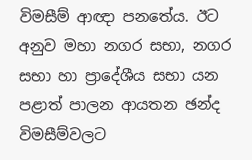විමසීම් ආඥා පනතේය. ඊට අනුව මහා නගර සභා, නගර සභා හා ප්‍රාදේශීය සභා යන පළාත් පාලන ආයතන ඡන්ද විමසීම්වලට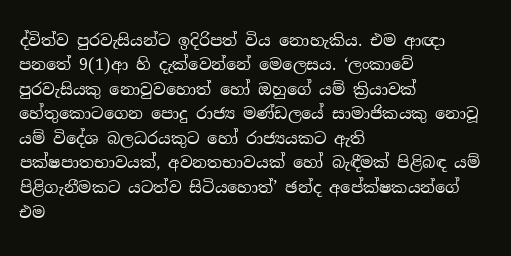ද්විත්ව පුරවැසියන්ට ඉදිරිපත් විය නොහැකිය. එම ආඥා පනතේ 9(1)ආ හි දැක්වෙන්නේ මෙලෙසය. ‘ලංකාවේ පුරවැසියකු නොවුවහොත් හෝ ඔහුගේ යම් ක්‍රියාවක් හේතුකොටගෙන පොදු රාජ්‍ය මණ්ඩලයේ සාමාජිකයකු නොවූ යම් විදේශ බලධරයකුට හෝ රාජ්‍යයකට ඇති පක්ෂපාතභාවයක්, අවනතභාවයක් හෝ බැඳීමක් පිළිබඳ යම් පිළිගැනීමකට යටත්ව සිටියහොත්’ ඡන්ද අපේක්ෂකයන්ගේ එම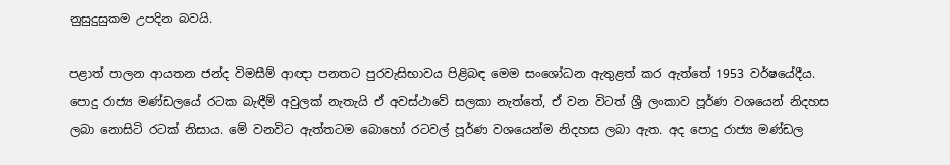නුසුදුසුකම උපදින බවයි.

පළාත් පාලන ආයතන ජන්ද විමසීම් ආඥා පනතට පුරවැසිභාවය පිළිබඳ මෙම සංශෝධන ඇතුළත් කර ඇත්තේ 1953 වර්ෂයේදීය. පොදු රාජ්‍ය මණ්ඩලයේ රටක බැඳීම් අවුලක් නැතැයි ඒ අවස්ථාවේ සලකා නැත්තේ, ඒ වන විටත් ශ්‍රී ලංකාව පූර්ණ වශයෙන් නිදහස ලබා නොසිටි රටක් නිසාය. මේ වනවිට ඇත්තටම බොහෝ රටවල් පූර්ණ වශයෙන්ම නිදහස ලබා ඇත. අද පොදු රාජ්‍ය මණ්ඩල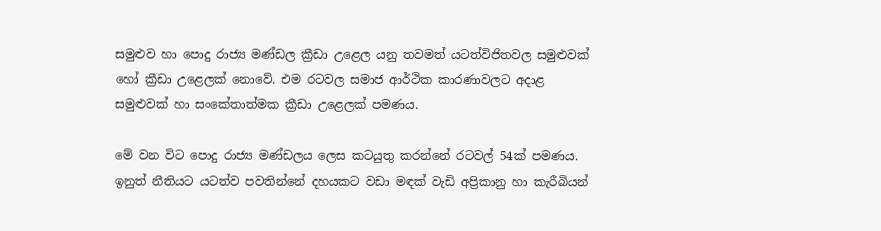සමුළුව හා පොදු රාජ්‍ය මණ්ඩල ක්‍රීඩා උළෙල යනු තවමත් යටත්විජිතවල සමුළුවක් හෝ ක්‍රීඩා උළෙලක් නොවේ. එම රටවල සමාජ ආර්ථික කාරණාවලට අදාළ සමුළුවක් හා සංකේතාත්මක ක්‍රීඩා උළෙලක් පමණය.

මේ වන විට පොදු රාජ්‍ය මණ්ඩලය ලෙස කටයුතු කරන්නේ රටවල් 54ක් පමණය. ඉනුත් නීතියට යටත්ව පවතින්නේ දහයකට වඩා මඳක් වැඩි අප්‍රිකානු හා කැරීබියන්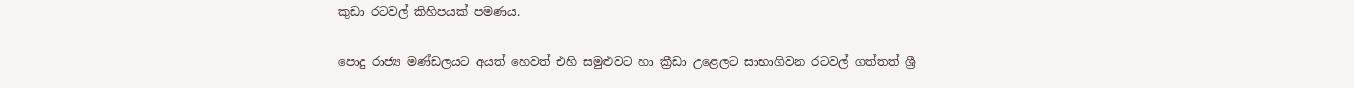කුඩා රටවල් කිහිපයක් පමණය.

පොදු රාජ්‍ය මණ්ඩලයට අයත් හෙවත් එහි සමුළුවට හා ක්‍රීඩා උළෙලට සාභාගිවන රටවල් ගත්තත් ශ්‍රී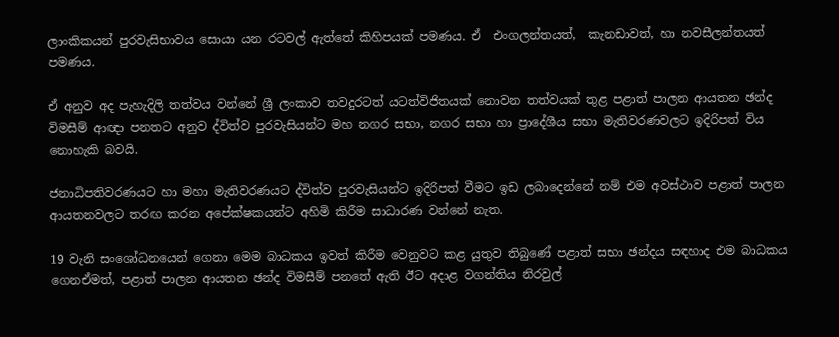ලාංකිකයන් පුරවැසිභාවය සොයා යන රටවල් ඇත්තේ කිහිපයක් පමණය. ඒ  එංගලන්තයත්,  කැනඩාවත්, හා නවසීලන්තයත් පමණය.

ඒ අනුව අද පැහැදිලි තත්වය වන්නේ ශ්‍රී ලංකාව තවදුරටත් යටත්විජිතයක් නොවන තත්වයක් තුළ පළාත් පාලන ආයතන ඡන්ද විමසීම් ආඥා පනතට අනුව ද්විත්ව පුරවැසියන්ට මහ නගර සභා, නගර සභා හා ප්‍රාදේශීය සභා මැතිවරණවලට ඉදිරිපත් විය නොහැකි බවයි.

ජනාධිපතිවරණයට හා මහා මැතිවරණයට ද්විත්ව පුරවැසියන්ට ඉදිරිපත් වීමට ඉඩ ලබාදෙන්නේ නම් එම අවස්ථාව පළාත් පාලන ආයතනවලට තරඟ කරන අපේක්ෂකයන්ට අහිමි කිරීම සාධාරණ වන්නේ නැත.

19 වැනි සංශෝධනයෙන් ගෙනා මෙම බාධකය ඉවත් කිරීම වෙනුවට කළ යුතුව තිබුණේ පළාත් සභා ඡන්දය සඳහාද එම බාධකය ගෙනඒමත්, පළාත් පාලන ආයතන ඡන්ද විමසීම් පනතේ ඇති ඊට අදාළ වගන්තිය නිරවුල්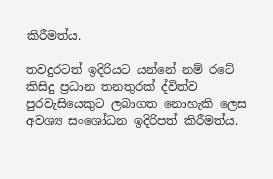කිරීමත්ය.

තවදුරටත් ඉදිරියට යන්නේ නම් රටේ කිසිදු ප්‍රධාන තනතුරක් ද්විත්ව පුරවැසියෙකුට ලබාගත නොහැකි ලෙස අවශ්‍ය සංශෝධන ඉදිරිපත් කිරීමත්ය.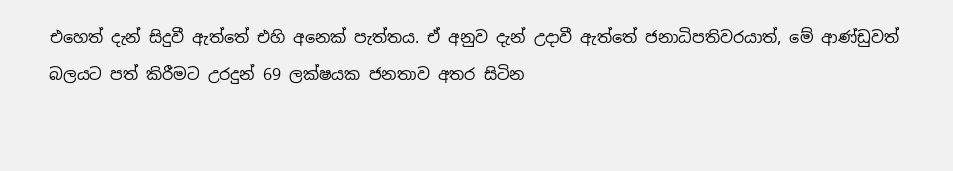එහෙත් දැන් සිදුවී ඇත්තේ එහි අනෙක් පැත්තය. ඒ අනුව දැන් උදාවී ඇත්තේ ජනාධිපතිවරයාත්, මේ ආණ්ඩුවත් බලයට පත් කිරීමට උරදුන් 69 ලක්ෂයක ජනතාව අතර සිටින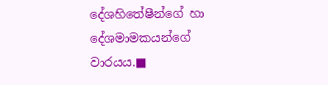දේශහිතේෂීන්ගේ හා දේශමාමකයන්ගේ වාරයය.■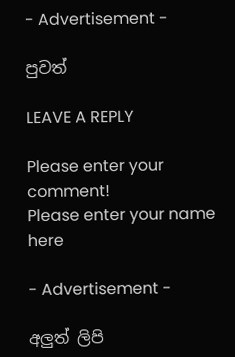- Advertisement -

පුවත්

LEAVE A REPLY

Please enter your comment!
Please enter your name here

- Advertisement -

අලුත් ලිපි